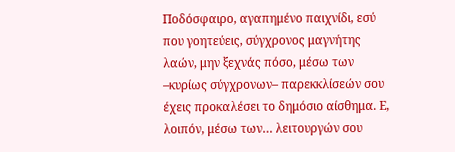Ποδόσφαιρο, αγαπημένο παιχνίδι, εσύ που γοητεύεις, σύγχρονος μαγνήτης λαών, μην ξεχνάς πόσο, μέσω των –κυρίως σύγχρονων– παρεκκλίσεών σου έχεις προκαλέσει το δημόσιο αίσθημα. Ε, λοιπόν, μέσω των… λειτουργών σου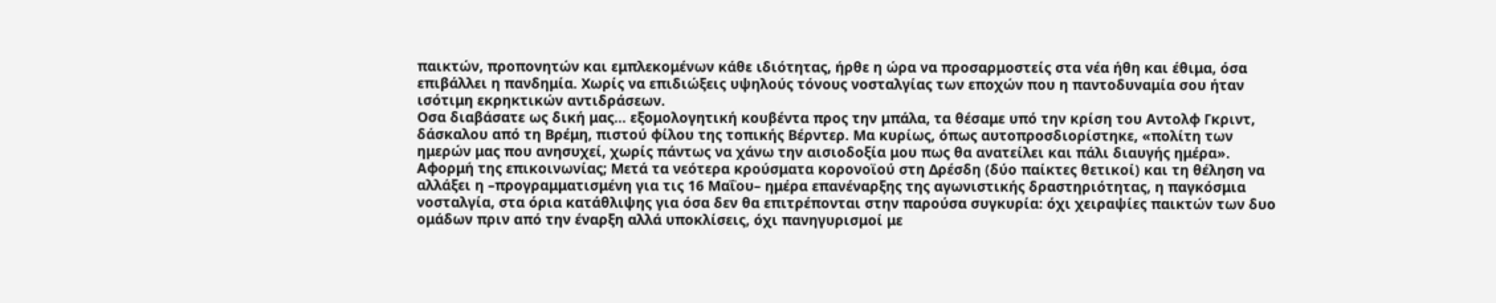παικτών, προπονητών και εμπλεκομένων κάθε ιδιότητας, ήρθε η ώρα να προσαρμοστείς στα νέα ήθη και έθιμα, όσα επιβάλλει η πανδημία. Χωρίς να επιδιώξεις υψηλούς τόνους νοσταλγίας των εποχών που η παντοδυναμία σου ήταν ισότιμη εκρηκτικών αντιδράσεων.
Οσα διαβάσατε ως δική μας… εξομολογητική κουβέντα προς την μπάλα, τα θέσαμε υπό την κρίση του Αντολφ Γκριντ, δάσκαλου από τη Βρέμη, πιστού φίλου της τοπικής Βέρντερ. Μα κυρίως, όπως αυτοπροσδιορίστηκε, «πολίτη των ημερών μας που ανησυχεί, χωρίς πάντως να χάνω την αισιοδοξία μου πως θα ανατείλει και πάλι διαυγής ημέρα».
Αφορμή της επικοινωνίας; Μετά τα νεότερα κρούσματα κορονοϊού στη Δρέσδη (δύο παίκτες θετικοί) και τη θέληση να αλλάξει η –προγραμματισμένη για τις 16 Μαΐου– ημέρα επανέναρξης της αγωνιστικής δραστηριότητας, η παγκόσμια νοσταλγία, στα όρια κατάθλιψης για όσα δεν θα επιτρέπονται στην παρούσα συγκυρία: όχι χειραψίες παικτών των δυο ομάδων πριν από την έναρξη αλλά υποκλίσεις, όχι πανηγυρισμοί με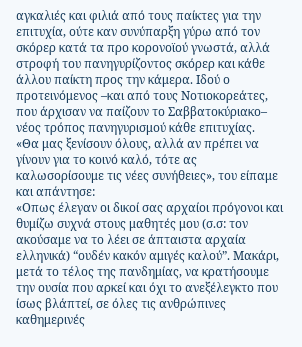αγκαλιές και φιλιά από τους παίκτες για την επιτυχία, ούτε καν συνύπαρξη γύρω από τον σκόρερ κατά τα προ κορονοϊού γνωστά, αλλά στροφή του πανηγυρίζοντος σκόρερ και κάθε άλλου παίκτη προς την κάμερα. Ιδού ο προτεινόμενος –και από τους Νοτιοκορεάτες, που άρχισαν να παίζουν το Σαββατοκύριακο– νέος τρόπος πανηγυρισμού κάθε επιτυχίας.
«Θα μας ξενίσουν όλους, αλλά αν πρέπει να γίνουν για το κοινό καλό, τότε ας καλωσορίσουμε τις νέες συνήθειες», του είπαμε και απάντησε:
«Οπως έλεγαν οι δικοί σας αρχαίοι πρόγονοι και θυμίζω συχνά στους μαθητές μου (σ.σ: τον ακούσαμε να το λέει σε άπταιστα αρχαία ελληνικά) “ουδέν κακόν αμιγές καλού”. Μακάρι, μετά το τέλος της πανδημίας, να κρατήσουμε την ουσία που αρκεί και όχι το ανεξέλεγκτο που ίσως βλάπτεί, σε όλες τις ανθρώπινες καθημερινές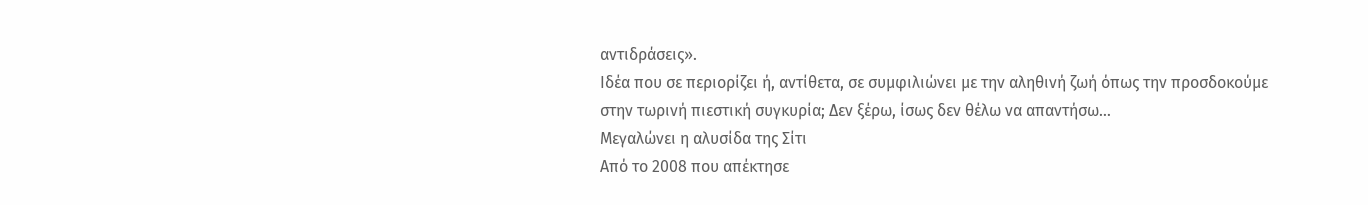αντιδράσεις».
Ιδέα που σε περιορίζει ή, αντίθετα, σε συμφιλιώνει με την αληθινή ζωή όπως την προσδοκούμε στην τωρινή πιεστική συγκυρία; Δεν ξέρω, ίσως δεν θέλω να απαντήσω…
Μεγαλώνει η αλυσίδα της Σίτι
Από το 2008 που απέκτησε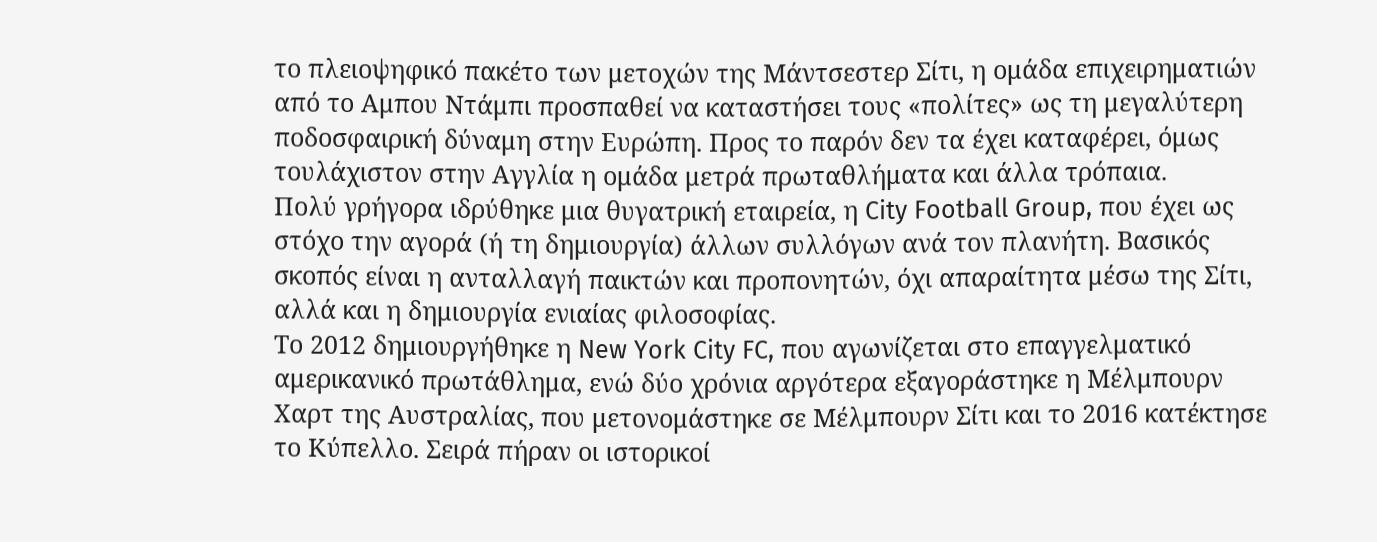το πλειοψηφικό πακέτο των μετοχών της Μάντσεστερ Σίτι, η ομάδα επιχειρηματιών από το Αμπου Ντάμπι προσπαθεί να καταστήσει τους «πολίτες» ως τη μεγαλύτερη ποδοσφαιρική δύναμη στην Ευρώπη. Προς το παρόν δεν τα έχει καταφέρει, όμως τουλάχιστον στην Αγγλία η ομάδα μετρά πρωταθλήματα και άλλα τρόπαια.
Πολύ γρήγορα ιδρύθηκε μια θυγατρική εταιρεία, η City Football Group, που έχει ως στόχο την αγορά (ή τη δημιουργία) άλλων συλλόγων ανά τον πλανήτη. Βασικός σκοπός είναι η ανταλλαγή παικτών και προπονητών, όχι απαραίτητα μέσω της Σίτι, αλλά και η δημιουργία ενιαίας φιλοσοφίας.
Το 2012 δημιουργήθηκε η New York City FC, που αγωνίζεται στο επαγγελματικό αμερικανικό πρωτάθλημα, ενώ δύο χρόνια αργότερα εξαγοράστηκε η Μέλμπουρν Χαρτ της Αυστραλίας, που μετονομάστηκε σε Μέλμπουρν Σίτι και το 2016 κατέκτησε το Κύπελλο. Σειρά πήραν οι ιστορικοί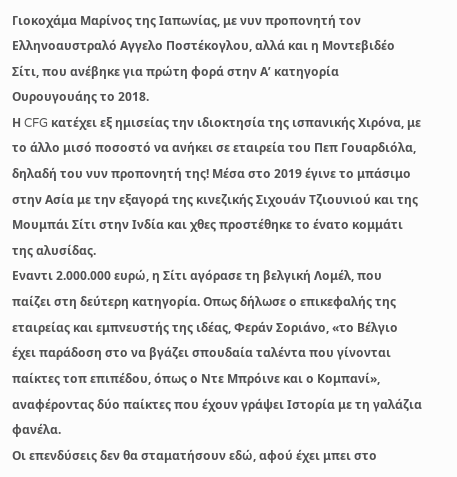Γιοκοχάμα Μαρίνος της Ιαπωνίας, με νυν προπονητή τον Ελληνοαυστραλό Αγγελο Ποστέκογλου, αλλά και η Μοντεβιδέο Σίτι, που ανέβηκε για πρώτη φορά στην Α’ κατηγορία Ουρουγουάης το 2018.
Η CFG κατέχει εξ ημισείας την ιδιοκτησία της ισπανικής Χιρόνα, με το άλλο μισό ποσοστό να ανήκει σε εταιρεία του Πεπ Γουαρδιόλα, δηλαδή του νυν προπονητή της! Μέσα στο 2019 έγινε το μπάσιμο στην Ασία με την εξαγορά της κινεζικής Σιχουάν Τζιουνιού και της Μουμπάι Σίτι στην Ινδία και χθες προστέθηκε το ένατο κομμάτι της αλυσίδας.
Εναντι 2.000.000 ευρώ, η Σίτι αγόρασε τη βελγική Λομέλ, που παίζει στη δεύτερη κατηγορία. Οπως δήλωσε ο επικεφαλής της εταιρείας και εμπνευστής της ιδέας, Φεράν Σοριάνο, «το Βέλγιο έχει παράδοση στο να βγάζει σπουδαία ταλέντα που γίνονται παίκτες τοπ επιπέδου, όπως ο Ντε Μπρόινε και ο Κομπανί», αναφέροντας δύο παίκτες που έχουν γράψει Ιστορία με τη γαλάζια φανέλα.
Οι επενδύσεις δεν θα σταματήσουν εδώ, αφού έχει μπει στο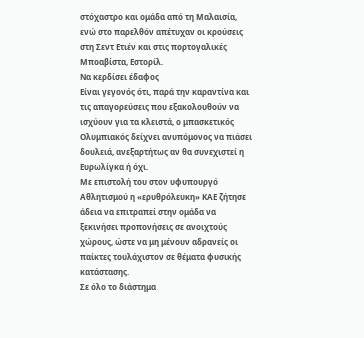στόχαστρο και ομάδα από τη Μαλαισία, ενώ στο παρελθόν απέτυχαν οι κρούσεις στη Σεντ Ετιέν και στις πορτογαλικές Μποαβίστα, Εστορίλ.
Να κερδίσει έδαφος
Είναι γεγονός ότι, παρά την καραντίνα και τις απαγορεύσεις που εξακολουθούν να ισχύουν για τα κλειστά, ο μπασκετικός Ολυμπιακός δείχνει ανυπόμονος να πιάσει δουλειά, ανεξαρτήτως αν θα συνεχιστεί η Ευρωλίγκα ή όχι.
Με επιστολή του στον υφυπουργό Αθλητισμού η «ερυθρόλευκη» ΚΑΕ ζήτησε άδεια να επιτραπεί στην ομάδα να ξεκινήσει προπονήσεις σε ανοιχτούς χώρους, ώστε να μη μένουν αδρανείς οι παίκτες τουλάχιστον σε θέματα φυσικής κατάστασης.
Σε όλο το διάστημα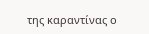της καραντίνας ο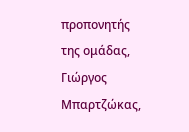προπονητής της ομάδας, Γιώργος Μπαρτζώκας,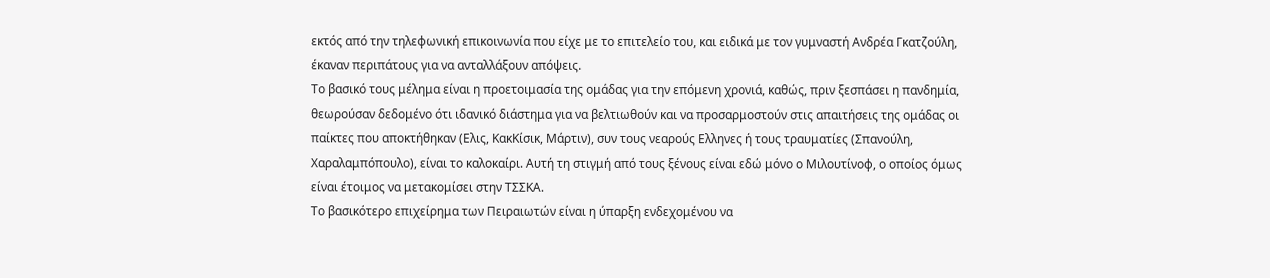εκτός από την τηλεφωνική επικοινωνία που είχε με το επιτελείο του, και ειδικά με τον γυμναστή Ανδρέα Γκατζούλη, έκαναν περιπάτους για να ανταλλάξουν απόψεις.
Το βασικό τους μέλημα είναι η προετοιμασία της ομάδας για την επόμενη χρονιά, καθώς, πριν ξεσπάσει η πανδημία, θεωρούσαν δεδομένο ότι ιδανικό διάστημα για να βελτιωθούν και να προσαρμοστούν στις απαιτήσεις της ομάδας οι παίκτες που αποκτήθηκαν (Ελις, ΚακΚίσικ, Μάρτιν), συν τους νεαρούς Ελληνες ή τους τραυματίες (Σπανούλη, Χαραλαμπόπουλο), είναι το καλοκαίρι. Αυτή τη στιγμή από τους ξένους είναι εδώ μόνο ο Μιλουτίνοφ, ο οποίος όμως είναι έτοιμος να μετακομίσει στην ΤΣΣΚΑ.
Το βασικότερο επιχείρημα των Πειραιωτών είναι η ύπαρξη ενδεχομένου να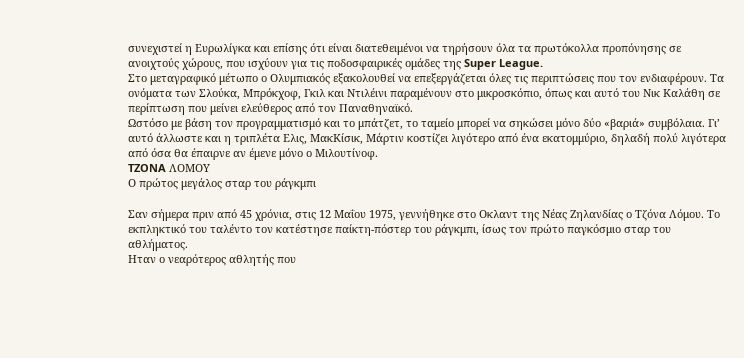συνεχιστεί η Ευρωλίγκα και επίσης ότι είναι διατεθειμένοι να τηρήσουν όλα τα πρωτόκολλα προπόνησης σε ανοιχτούς χώρους, που ισχύουν για τις ποδοσφαιρικές ομάδες της Super League.
Στο μεταγραφικό μέτωπο ο Ολυμπιακός εξακολουθεί να επεξεργάζεται όλες τις περιπτώσεις που τον ενδιαφέρουν. Τα ονόματα των Σλούκα, Μπρόκχοφ, Γκιλ και Ντιλέινι παραμένουν στο μικροσκόπιο, όπως και αυτό του Νικ Καλάθη σε περίπτωση που μείνει ελεύθερος από τον Παναθηναϊκό.
Ωστόσο με βάση τον προγραμματισμό και το μπάτζετ, το ταμείο μπορεί να σηκώσει μόνο δύο «βαριά» συμβόλαια. Γι’ αυτό άλλωστε και η τριπλέτα Ελις, ΜακΚίσικ, Μάρτιν κοστίζει λιγότερο από ένα εκατομμύριο, δηλαδή πολύ λιγότερα από όσα θα έπαιρνε αν έμενε μόνο ο Μιλουτίνοφ.
TZONA ΛΟΜΟΥ
Ο πρώτος μεγάλος σταρ του ράγκμπι

Σαν σήμερα πριν από 45 χρόνια, στις 12 Μαΐου 1975, γεννήθηκε στο Οκλαντ της Νέας Ζηλανδίας ο Τζόνα Λόμου. Το εκπληκτικό του ταλέντο τον κατέστησε παίκτη-πόστερ του ράγκμπι, ίσως τον πρώτο παγκόσμιο σταρ του αθλήματος.
Ηταν ο νεαρότερος αθλητής που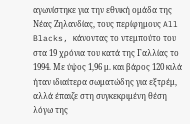αγωνίστηκε για την εθνική ομάδα της Νέας Ζηλανδίας, τους περίφημους All Blacks, κάνοντας το ντεμπούτο του στα 19 χρόνια του κατά της Γαλλίας το 1994. Με ύψος 1,96 μ. και βάρος 120 κιλά ήταν ιδιαίτερα σωματώδης για εξτρέμ, αλλά έπαιζε στη συγκεκριμένη θέση λόγω της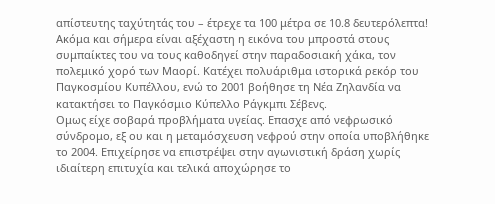απίστευτης ταχύτητάς του – έτρεχε τα 100 μέτρα σε 10.8 δευτερόλεπτα!
Ακόμα και σήμερα είναι αξέχαστη η εικόνα του μπροστά στους συμπαίκτες του να τους καθοδηγεί στην παραδοσιακή χάκα, τον πολεμικό χορό των Μαορί. Κατέχει πολυάριθμα ιστορικά ρεκόρ του Παγκοσμίου Κυπέλλου, ενώ το 2001 βοήθησε τη Νέα Ζηλανδία να κατακτήσει το Παγκόσμιο Κύπελλο Ράγκμπι Σέβενς.
Ομως είχε σοβαρά προβλήματα υγείας. Επασχε από νεφρωσικό σύνδρομο, εξ ου και η μεταμόσχευση νεφρού στην οποία υποβλήθηκε το 2004. Επιχείρησε να επιστρέψει στην αγωνιστική δράση χωρίς ιδιαίτερη επιτυχία και τελικά αποχώρησε το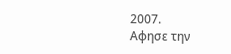2007.
Αφησε την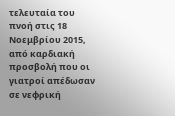τελευταία του πνοή στις 18 Νοεμβρίου 2015, από καρδιακή προσβολή που οι γιατροί απέδωσαν σε νεφρική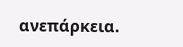ανεπάρκεια.